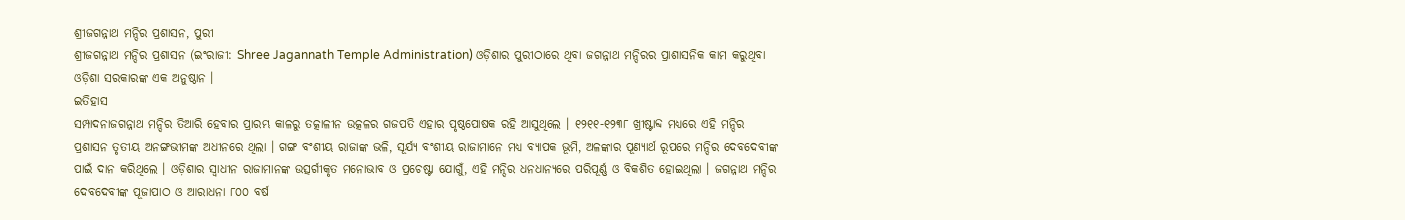ଶ୍ରୀଜଗନ୍ନାଥ ମନ୍ଦିର ପ୍ରଶାସନ, ପୁରୀ
ଶ୍ରୀଜଗନ୍ନାଥ ମନ୍ଦିର ପ୍ରଶାସନ (ଇଂରାଜୀ: Shree Jagannath Temple Administration) ଓଡ଼ିଶାର ପୁରୀଠାରେ ଥିବା ଜଗନ୍ନାଥ ମନ୍ଦିରର ପ୍ରାଶାସନିକ କାମ କରୁଥିବା ଓଡ଼ିଶା ସରକାରଙ୍କ ଏକ ଅନୁଷ୍ଠାନ ।
ଇତିହାସ
ସମ୍ପାଦନାଜଗନ୍ନାଥ ମନ୍ଦିର ତିଆରି ହେବାର ପ୍ରାରମ୍ଭ କାଳରୁ ତତ୍କାଳୀନ ଉତ୍କଳର ଗଜପତି ଏହାର ପୃଷ୍ଠପୋଷକ ରହି ଆସୁଥିଲେ । ୧୨୧୧-୧୨୩୮ ଖ୍ରୀଷ୍ଟାବ୍ଦ ମଧ୍ୟରେ ଏହି ମନ୍ଦିର ପ୍ରଶାସନ ତୃତୀୟ ଅନଙ୍ଗଭୀମଙ୍କ ଅଧୀନରେ ଥିଲା । ଗଙ୍ଗ ବଂଶୀୟ ରାଜାଙ୍କ ଭଳି, ସୂର୍ଯ୍ୟ ବଂଶୀୟ ରାଜାମାନେ ମଧ୍ୟ ବ୍ୟାପକ ଭୂମି, ଅଳଙ୍କାର ପୂଣ୍ୟାର୍ଥ ରୂପରେ ମନ୍ଦିର ଦେବଦେବୀଙ୍କ ପାଇଁ ଦାନ କରିଥିଲେ । ଓଡ଼ିଶାର ସ୍ୱାଧୀନ ରାଜାମାନଙ୍କ ଉତ୍ସର୍ଗୀକୃତ ମନୋଭାବ ଓ ପ୍ରଚେଷ୍ଟା ଯୋଗୁଁ, ଏହି ମନ୍ଦିର ଧନଧାନ୍ୟରେ ପରିପୂର୍ଣ୍ଣ ଓ ବିକଶିତ ହୋଇଥିଲା । ଜଗନ୍ନାଥ ମନ୍ଦିର ଦେବଦେବୀଙ୍କ ପୂଜାପାଠ ଓ ଆରାଧନା ୮୦୦ ବର୍ଷ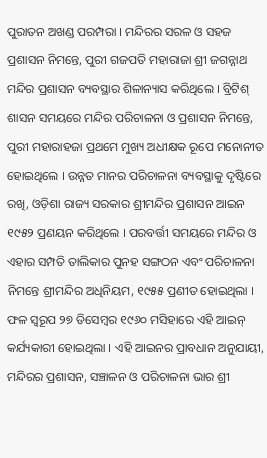ପୁରାତନ ଅଖଣ୍ଡ ପରମ୍ପରା । ମନ୍ଦିରର ସରଳ ଓ ସହଜ ପ୍ରଶାସନ ନିମନ୍ତେ, ପୁରୀ ଗଜପତି ମହାରାଜା ଶ୍ରୀ ଜଗନ୍ନାଥ ମନ୍ଦିର ପ୍ରଶାସନ ବ୍ୟବସ୍ଥାର ଶିଳାନ୍ୟାସ କରିଥିଲେ । ବ୍ରିଟିଶ୍ ଶାସନ ସମୟରେ ମନ୍ଦିର ପରିଚାଳନା ଓ ପ୍ରଶାସନ ନିମନ୍ତେ, ପୁରୀ ମହାରାହଜା ପ୍ରଥମେ ମୁଖ୍ୟ ଅଧୀକ୍ଷକ ରୂପେ ମନୋନୀତ ହୋଇଥିଲେ । ଉନ୍ନତ ମାନର ପରିଚାଳନା ବ୍ୟବସ୍ଥାକୁ ଦୃଷ୍ଟିରେ ରଖି, ଓଡ଼ିଶା ରାଜ୍ୟ ସରକାର ଶ୍ରୀମନ୍ଦିର ପ୍ରଶାସନ ଆଇନ ୧୯୫୨ ପ୍ରଣୟନ କରିଥିଲେ । ପରବର୍ତ୍ତୀ ସମୟରେ ମନ୍ଦିର ଓ ଏହାର ସମ୍ପତି ତାଲିକାର ପୁନହ ସଙ୍ଗଠନ ଏବଂ ପରିଚାଳନା ନିମନ୍ତେ ଶ୍ରୀମନ୍ଦିର ଅଧିନିୟମ, ୧୯୫୫ ପ୍ରଣୀତ ହୋଇଥିଲା । ଫଳ ସ୍ୱରୂପ ୨୭ ଡିସେମ୍ବର ୧୯୬୦ ମସିହାରେ ଏହି ଆଇନ୍ କର୍ଯ୍ୟକାରୀ ହୋଇଥିଲା । ଏହି ଆଇନର ପ୍ରାବଧାନ ଅନୁଯାୟୀ, ମନ୍ଦିରର ପ୍ରଶାସନ, ସଞ୍ଚାଳନ ଓ ପରିଚାଳନା ଭାର ଶ୍ରୀ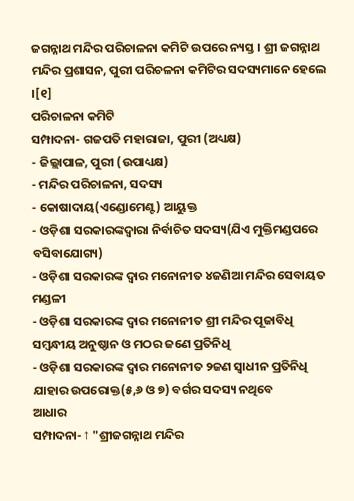ଜଗନ୍ନାଥ ମନ୍ଦିର ପରିଚାଳନା କମିଟି ଉପରେ ନ୍ୟସ୍ତ । ଶ୍ରୀ ଜଗନ୍ନାଥ ମନ୍ଦିର ପ୍ରଶାସନ, ପୁରୀ ପରିଚଳନା କମିଟିର ସଦସ୍ୟମାନେ ହେଲେ ।[୧]
ପରିଚାଳନା କମିଟି
ସମ୍ପାଦନା- ଗଜପତି ମହାରାଜା, ପୁରୀ (ଅଧ୍ୟକ୍ଷ)
- ଜିଲ୍ଲାପାଳ, ପୁରୀ (ଉପାଧ୍ୟକ୍ଷ)
- ମନ୍ଦିର ପରିଚାଳନା, ସଦସ୍ୟ
- କୋଷାଦାୟ(ଏଣ୍ଡୋମେଣ୍ଟ) ଆୟୁକ୍ତ
- ଓଡ଼ିଶା ସରକାରଙ୍କଦ୍ୱାରା ନିର୍ବାଚିତ ସଦସ୍ୟ(ଯିଏ ମୁକ୍ତିମଣ୍ଡପରେ ବସିବାଯୋଗ୍ୟ)
- ଓଡ଼ିଶା ସରକାରଙ୍କ ଦ୍ୱାର ମନୋନୀତ ୪ଜଣିଆ ମନ୍ଦିର ସେବାୟତ ମଣ୍ଡଳୀ
- ଓଡ଼ିଶା ସରକାରଙ୍କ ଦ୍ୱାର ମନୋନୀତ ଶ୍ରୀ ମନ୍ଦିର ପୂଜାବିଧି ସମ୍ବନ୍ଧୀୟ ଅନୁଷ୍ଠାନ ଓ ମଠର ଜଣେ ପ୍ରତିନିଧି
- ଓଡ଼ିଶା ସରକାରଙ୍କ ଦ୍ୱାର ମନୋନୀତ ୨ଜଣ ସ୍ୱାଧୀନ ପ୍ରତିନିଧି ଯାହାର ଉପରୋକ୍ତ(୫,୬ ଓ ୭) ବର୍ଗର ସଦସ୍ୟ ନଥିବେ
ଆଧାର
ସମ୍ପାଦନା- ↑ "ଶ୍ରୀଜଗନ୍ନାଥ ମନ୍ଦିର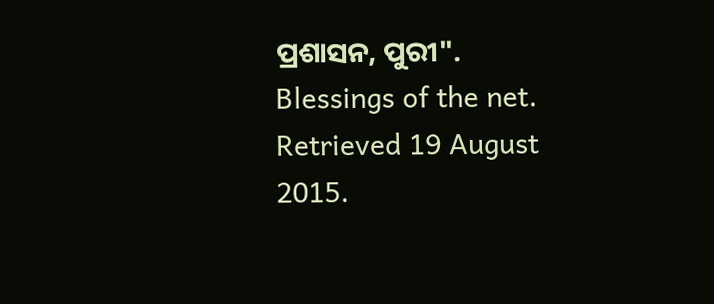ପ୍ରଶାସନ, ପୁରୀ". Blessings of the net. Retrieved 19 August 2015.